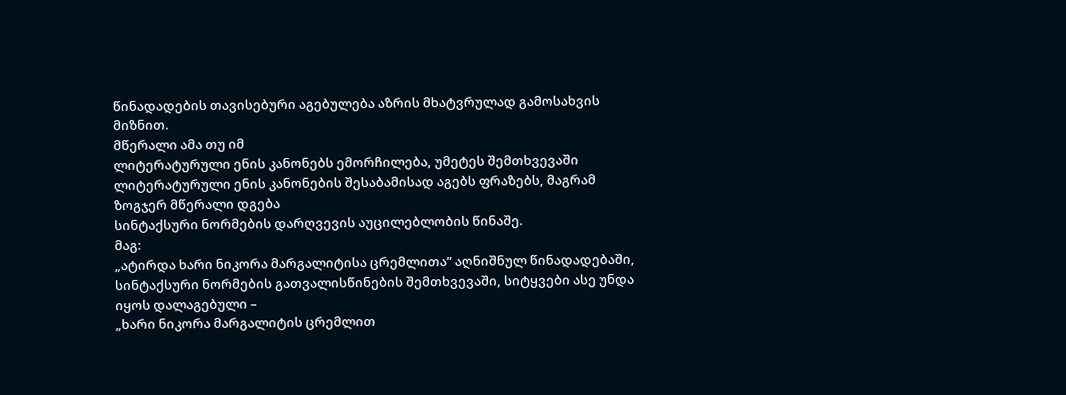წინადადების თავისებური აგებულება აზრის მხატვრულად გამოსახვის მიზნით.
მწერალი ამა თუ იმ
ლიტერატურული ენის კანონებს ემორჩილება, უმეტეს შემთხვევაში ლიტერატურული ენის კანონების შესაბამისად აგებს ფრაზებს, მაგრამ ზოგჯერ მწერალი დგება
სინტაქსური ნორმების დარღვევის აუცილებლობის წინაშე.
მაგ:
„ატირდა ხარი ნიკორა მარგალიტისა ცრემლითა” აღნიშნულ წინადადებაში, სინტაქსური ნორმების გათვალისწინების შემთხვევაში, სიტყვები ასე უნდა იყოს დალაგებული –
„ხარი ნიკორა მარგალიტის ცრემლით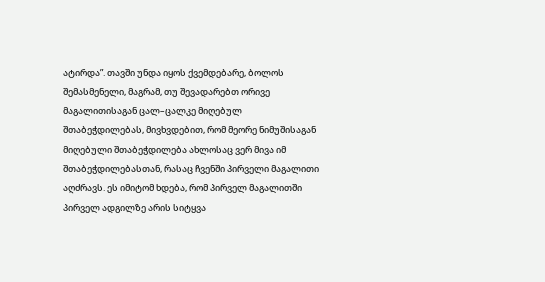ატირდა”. თავში უნდა იყოს ქვემდებარე, ბოლოს შემასმენელი, მაგრამ, თუ შევადარებთ ორივე მაგალითისაგან ცალ–ცალკე მიღებულ შთაბეჭდილებას, მივხვდებით, რომ მეორე ნიმუშისაგან მიღებული შთაბეჭდილება ახლოსაც ვერ მივა იმ შთაბეჭდილებასთან, რასაც ჩვენში პირველი მაგალითი აღძრავს. ეს იმიტომ ხდება, რომ პირველ მაგალითში პირველ ადგილზე არის სიტყვა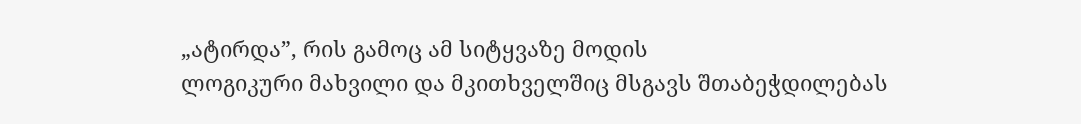„ატირდა”, რის გამოც ამ სიტყვაზე მოდის
ლოგიკური მახვილი და მკითხველშიც მსგავს შთაბეჭდილებას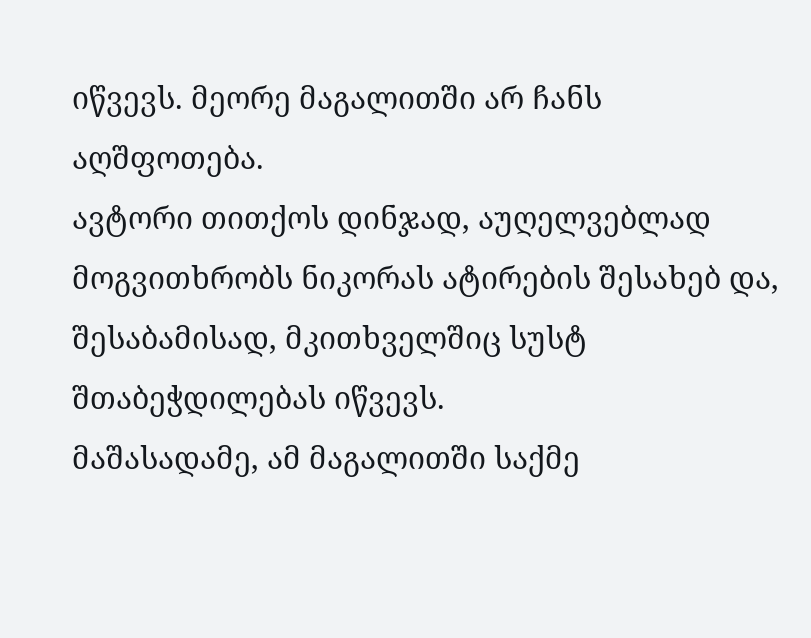იწვევს. მეორე მაგალითში არ ჩანს აღშფოთება.
ავტორი თითქოს დინჯად, აუღელვებლად მოგვითხრობს ნიკორას ატირების შესახებ და, შესაბამისად, მკითხველშიც სუსტ შთაბეჭდილებას იწვევს.
მაშასადამე, ამ მაგალითში საქმე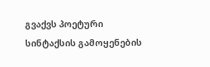გვაქვს პოეტური სინტაქსის გამოყენების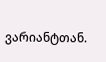ვარიანტთან.